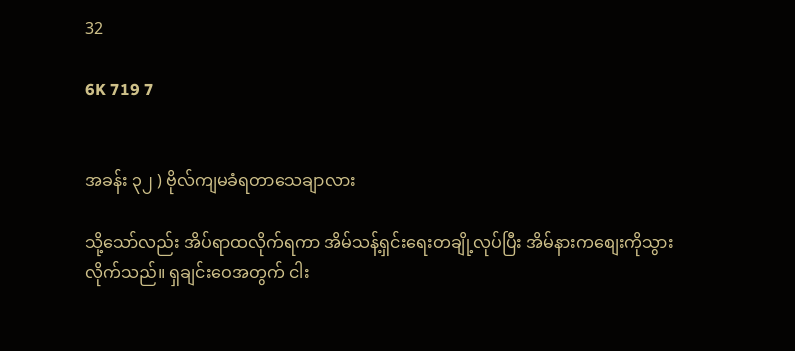32

6K 719 7


အခန်း ၃၂ ) ဗိုလ်ကျမခံရတာသေချာလား

သို့သော်လည်း အိပ်ရာထလိုက်ရကာ အိမ်သန့်ရှင်းရေးတချို့လုပ်ပြီး အိမ်နားကစျေးကိုသွားလိုက်သည်။ ရှချင်းဝေအတွက် ငါး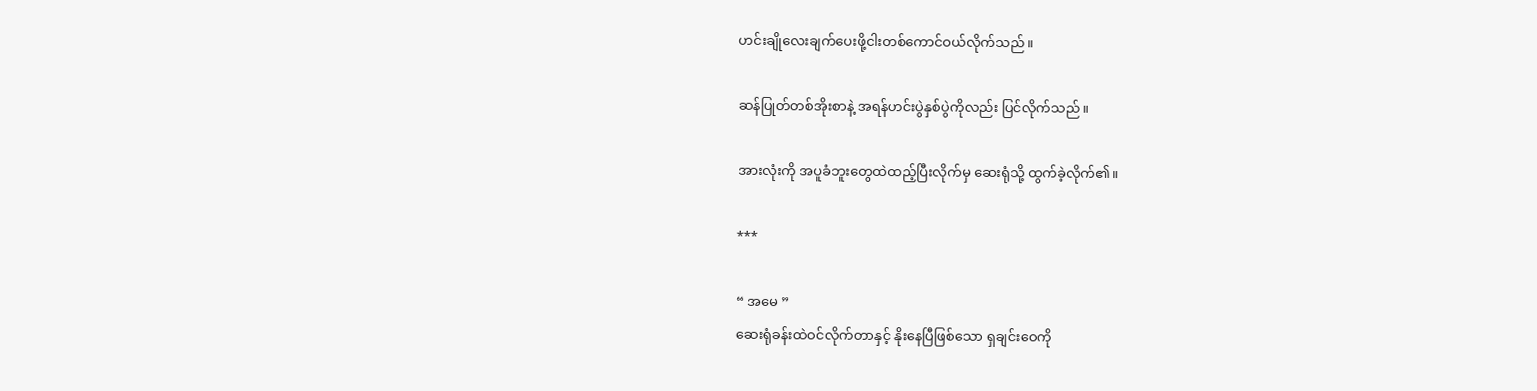ဟင်းချိုလေးချက်ပေးဖို့ငါးတစ်ကောင်ဝယ်လိုက်သည်။

ဆန်ပြုတ်တစ်အိုးစာနဲ့ အရန်ဟင်းပွဲနှစ်ပွဲကိုလည်း ပြင်လိုက်သည်။

အားလုံးကို အပူခံဘူးတွေထဲထည့်ပြီးလိုက်မှ ဆေးရုံသို့ ထွက်ခဲ့လိုက်၏။

***

“ အမေ ”
ဆေးရုံခန်းထဲဝင်လိုက်တာနှင့် နိုးနေပြီဖြစ်သော ရှချင်းဝေကို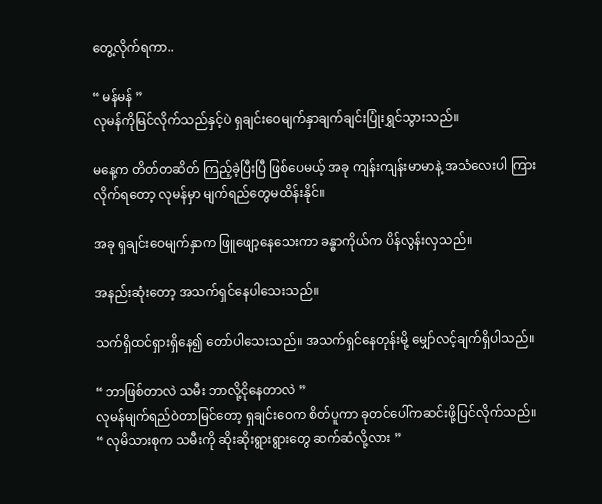တွေ့လိုက်ရကာ..

“ မန်မန် ”
လုမန်ကိုမြင်လိုက်သည်နှင့်ပဲ ရှချင်းဝေမျက်နှာချက်ချင်းပြုံးရွှင်သွားသည်။

မနေ့က တိတ်တဆိတ် ကြည့်ခဲ့ပြီးပြီ ဖြစ်ပေမယ့် အခု ကျန်းကျန်းမာမာနဲ့ အသံလေးပါ ကြားလိုက်ရတော့ လုမန်မှာ မျက်ရည်တွေမထိန်းနိုင်။

အခု ရှချင်းဝေမျက်နှာက ဖြူဖျော့နေသေးကာ ခန္ဓာကိုယ်က ပိန်လွန်းလှသည်။

အနည်းဆုံးတော့ အသက်ရှင်နေပါသေးသည်။

သက်ရှိထင်ရှားရှိနေ၍ တော်ပါသေးသည်။ အသက်ရှင်နေတုန်းမို့ မျှော်လင့်ချက်ရှိပါသည်။

“ ဘာဖြစ်တာလဲ သမီး ဘာလို့ငိုနေတာလဲ ”
လုမန်မျက်ရည်ဝဲတာမြင်တော့ ရှချင်းဝေက စိတ်ပူကာ ခုတင်ပေါ်ကဆင်းဖို့ပြင်လိုက်သည်။
“ လုမိသားစုက သမီးကို ဆိုးဆိုးရွားရွားတွေ ဆက်ဆံလို့လား ”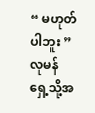“ မဟုတ်ပါဘူး ”
လုမန် ရှေ့သို့အ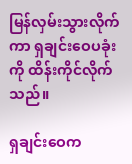မြန်လှမ်းသွားလိုက်ကာ ရှချင်းဝေပခုံးကို ထိန်းကိုင်လိုက်သည်။

ရှချင်းဝေက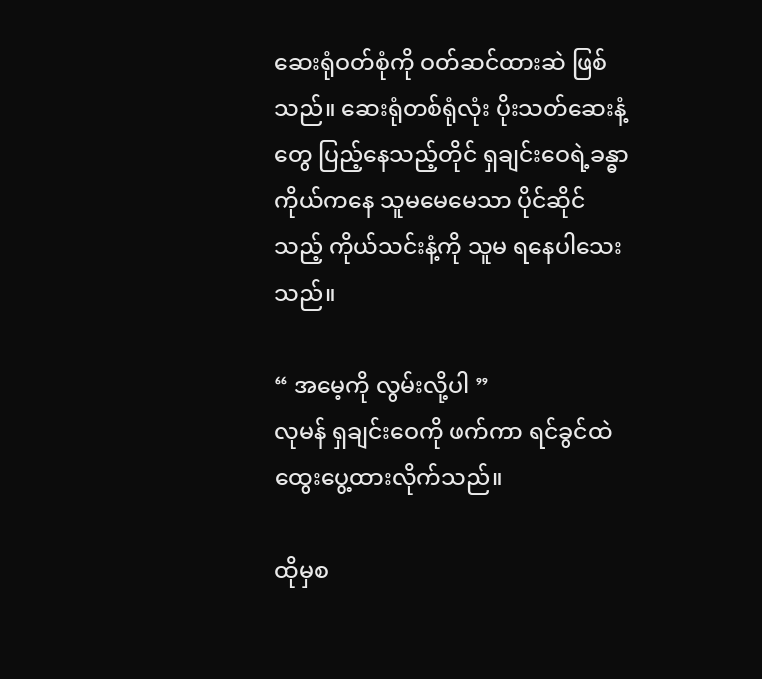ဆေးရုံဝတ်စုံကို ဝတ်ဆင်ထားဆဲ ဖြစ်သည်။ ဆေးရုံတစ်ရုံလုံး ပိုးသတ်ဆေးနံ့တွေ ပြည့်နေသည့်တိုင် ရှချင်းဝေရဲ့ခန္ဓာကိုယ်ကနေ သူမမေမေသာ ပိုင်ဆိုင်သည့် ကိုယ်သင်းနံ့ကို သူမ ရနေပါသေးသည်။

“ အမေ့ကို လွမ်းလို့ပါ ”
လုမန် ရှချင်းဝေကို ဖက်ကာ ရင်ခွင်ထဲထွေးပွေ့ထားလိုက်သည်။

ထိုမှစ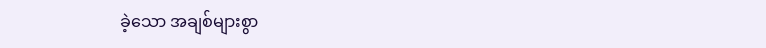ခဲ့သော အချစ်များစွာ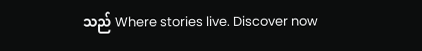သည် Where stories live. Discover now